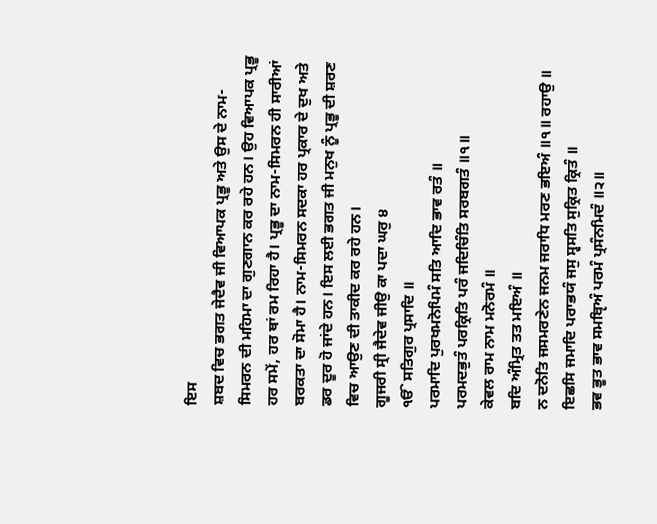ਇਸ
ਸ਼ਬਦ ਵਿਚ ਭਗਤ ਜੇਦੈਵ ਜੀ ਵਿਆਪਕ ਪ੍ਰਭੂ ਅਤੇ ਉਸ ਦੇ ਨਾਮ-ਸਿਮਰਨ ਦੀ ਮਹਿਮਾ ਦਾ ਗੁਣਗਾਨ ਕਰ ਰਹੇ ਹਨ। ਉਹ ਵਿਆਪਕ ਪ੍ਰਭੂ ਹਰ ਸਮੇਂ, ਹਰ ਥਾਂ ਰਮ ਰਿਹਾ ਹੈ। ਪ੍ਰਭੂ ਦਾ ਨਾਮ-ਸਿਮਰਨ ਹੀ ਸਾਰੀਆਂ ਬਰਕਤਾ ਦਾ ਸੋਮਾ ਹੈ। ਨਾਮ-ਸਿਮਰਨ ਸਦਕਾ ਹਰ ਪ੍ਰਕਾਰ ਦੇ ਦੁਖ ਅਤੇ ਡਰ ਦੂਰ ਹੋ ਜਾਂਦੇ ਹਨ। ਇਸ ਲਈ ਭਗਤ ਜੀ ਮਨੁਖ ਨੂੰ ਪ੍ਰਭੂ ਦੀ ਸ਼ਰਣ ਵਿਚ ਆਉਣ ਦੀ ਤਾਕੀਦ ਕਰ ਰਹੇ ਹਨ।
ਗੂਜਰੀ ਸ੍ਰੀ ਜੈਦੇਵ ਜੀਉ ਕਾ ਪਦਾ ਘਰੁ ੪
ੴ ਸਤਿਗੁਰ ਪ੍ਰਸਾਦਿ ॥
ਪਰਮਾਦਿ ਪੁਰਖਮਨੋਪਿਮੰ ਸਤਿ ਆਦਿ ਭਾਵ ਰਤੰ ॥
ਪਰਮਦਭੁਤੰ ਪਰਕ੍ਰਿਤਿ ਪਰੰ ਜਦਿਚਿੰਤਿ ਸਰਬਗਤੰ ॥੧॥
ਕੇਵਲ ਰਾਮ ਨਾਮ ਮਨੋਰਮੰ ॥
ਬਦਿ ਅੰਮ੍ਰਿਤ ਤਤ ਮਇਅੰ ॥
ਨ ਦਨੋਤਿ ਜਸਮਰਣੇਨ ਜਨਮ ਜਰਾਧਿ ਮਰਣ ਭਇਅੰ ॥੧॥ ਰਹਾਉ ॥
ਇਛਸਿ ਜਮਾਦਿ ਪਰਾਭਯੰ ਜਸੁ ਸ੍ਵਸਤਿ ਸੁਕ੍ਰਿਤ ਕ੍ਰਿਤੰ ॥
ਭਵ ਭੂਤ ਭਾਵ ਸਮਬੵਿਅੰ ਪਰਮੰ ਪ੍ਰਸੰਨਮਿਦੰ ॥੨॥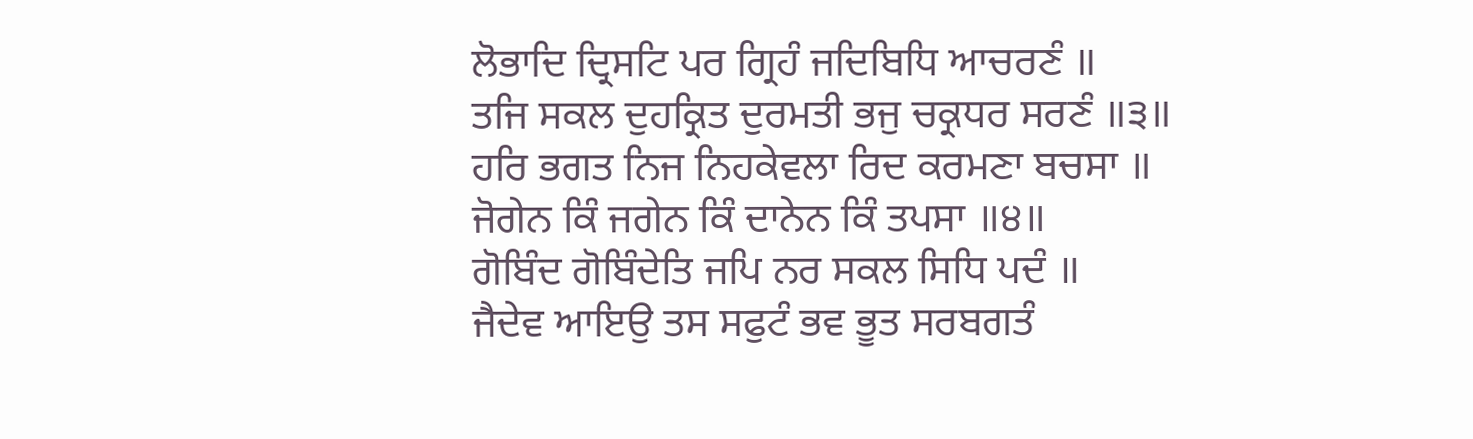ਲੋਭਾਦਿ ਦ੍ਰਿਸਟਿ ਪਰ ਗ੍ਰਿਹੰ ਜਦਿਬਿਧਿ ਆਚਰਣੰ ॥
ਤਜਿ ਸਕਲ ਦੁਹਕ੍ਰਿਤ ਦੁਰਮਤੀ ਭਜੁ ਚਕ੍ਰਧਰ ਸਰਣੰ ॥੩॥
ਹਰਿ ਭਗਤ ਨਿਜ ਨਿਹਕੇਵਲਾ ਰਿਦ ਕਰਮਣਾ ਬਚਸਾ ॥
ਜੋਗੇਨ ਕਿੰ ਜਗੇਨ ਕਿੰ ਦਾਨੇਨ ਕਿੰ ਤਪਸਾ ॥੪॥
ਗੋਬਿੰਦ ਗੋਬਿੰਦੇਤਿ ਜਪਿ ਨਰ ਸਕਲ ਸਿਧਿ ਪਦੰ ॥
ਜੈਦੇਵ ਆਇਉ ਤਸ ਸਫੁਟੰ ਭਵ ਭੂਤ ਸਰਬਗਤੰ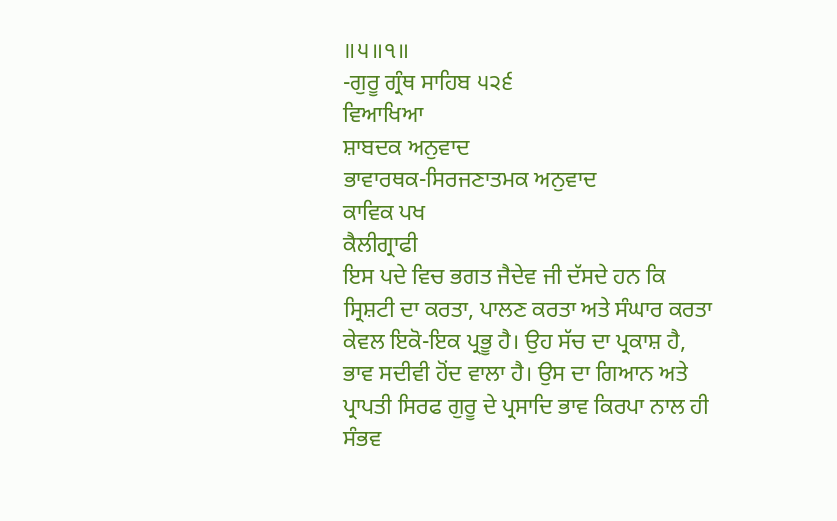॥੫॥੧॥
-ਗੁਰੂ ਗ੍ਰੰਥ ਸਾਹਿਬ ੫੨੬
ਵਿਆਖਿਆ
ਸ਼ਾਬਦਕ ਅਨੁਵਾਦ
ਭਾਵਾਰਥਕ-ਸਿਰਜਣਾਤਮਕ ਅਨੁਵਾਦ
ਕਾਵਿਕ ਪਖ
ਕੈਲੀਗ੍ਰਾਫੀ
ਇਸ ਪਦੇ ਵਿਚ ਭਗਤ ਜੈਦੇਵ ਜੀ ਦੱਸਦੇ ਹਨ ਕਿ ਸ੍ਰਿਸ਼ਟੀ ਦਾ ਕਰਤਾ, ਪਾਲਣ ਕਰਤਾ ਅਤੇ ਸੰਘਾਰ ਕਰਤਾ ਕੇਵਲ ਇਕੋ-ਇਕ ਪ੍ਰਭੂ ਹੈ। ਉਹ ਸੱਚ ਦਾ ਪ੍ਰਕਾਸ਼ ਹੈ, ਭਾਵ ਸਦੀਵੀ ਹੋਂਦ ਵਾਲਾ ਹੈ। ਉਸ ਦਾ ਗਿਆਨ ਅਤੇ ਪ੍ਰਾਪਤੀ ਸਿਰਫ ਗੁਰੂ ਦੇ ਪ੍ਰਸਾਦਿ ਭਾਵ ਕਿਰਪਾ ਨਾਲ ਹੀ ਸੰਭਵ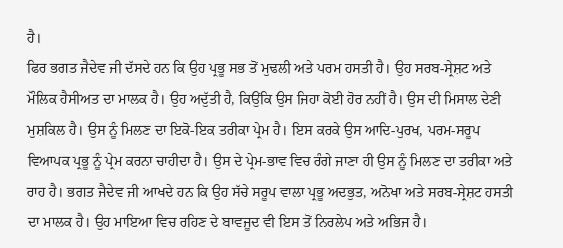ਹੈ।
ਫਿਰ ਭਗਤ ਜੈਦੇਵ ਜੀ ਦੱਸਦੇ ਹਨ ਕਿ ਉਹ ਪ੍ਰਭੂ ਸਭ ਤੋਂ ਮੁਢਲੀ ਅਤੇ ਪਰਮ ਹਸਤੀ ਹੈ। ਉਹ ਸਰਬ-ਸ੍ਰੇਸ਼ਟ ਅਤੇ ਮੌਲਿਕ ਹੈਸੀਅਤ ਦਾ ਮਾਲਕ ਹੈ। ਉਹ ਅਦੁੱਤੀ ਹੈ, ਕਿਉਂਕਿ ਉਸ ਜਿਹਾ ਕੋਈ ਹੋਰ ਨਹੀਂ ਹੈ। ਉਸ ਦੀ ਮਿਸਾਲ ਦੇਣੀ ਮੁਸ਼ਕਿਲ ਹੈ। ਉਸ ਨੂੰ ਮਿਲਣ ਦਾ ਇਕੋ-ਇਕ ਤਰੀਕਾ ਪ੍ਰੇਮ ਹੈ। ਇਸ ਕਰਕੇ ਉਸ ਆਦਿ-ਪੁਰਖ, ਪਰਮ-ਸਰੂਪ ਵਿਆਪਕ ਪ੍ਰਭੂ ਨੂੰ ਪ੍ਰੇਮ ਕਰਨਾ ਚਾਹੀਦਾ ਹੈ। ਉਸ ਦੇ ਪ੍ਰੇਮ-ਭਾਵ ਵਿਚ ਰੰਗੇ ਜਾਣਾ ਹੀ ਉਸ ਨੂੰ ਮਿਲਣ ਦਾ ਤਰੀਕਾ ਅਤੇ ਰਾਹ ਹੈ। ਭਗਤ ਜੈਦੇਵ ਜੀ ਆਖਦੇ ਹਨ ਕਿ ਉਹ ਸੱਚੇ ਸਰੂਪ ਵਾਲਾ ਪ੍ਰਭੂ ਅਦਭੁਤ, ਅਨੋਖਾ ਅਤੇ ਸਰਬ-ਸ੍ਰੇਸ਼ਟ ਹਸਤੀ ਦਾ ਮਾਲਕ ਹੈ। ਉਹ ਮਾਇਆ ਵਿਚ ਰਹਿਣ ਦੇ ਬਾਵਜੂਦ ਵੀ ਇਸ ਤੋਂ ਨਿਰਲੇਪ ਅਤੇ ਅਭਿਜ ਹੈ।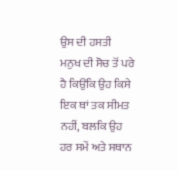ਉਸ ਦੀ ਹਸਤੀ ਮਨੁਖ ਦੀ ਸੋਚ ਤੋਂ ਪਰੇ ਹੈ ਕਿਉਂਕਿ ਉਹ ਕਿਸੇ ਇਕ ਥਾਂ ਤਕ ਸੀਮਤ ਨਹੀਂ, ਬਲਕਿ ਉਹ ਹਰ ਸਮੇਂ ਅਤੇ ਸਥਾਨ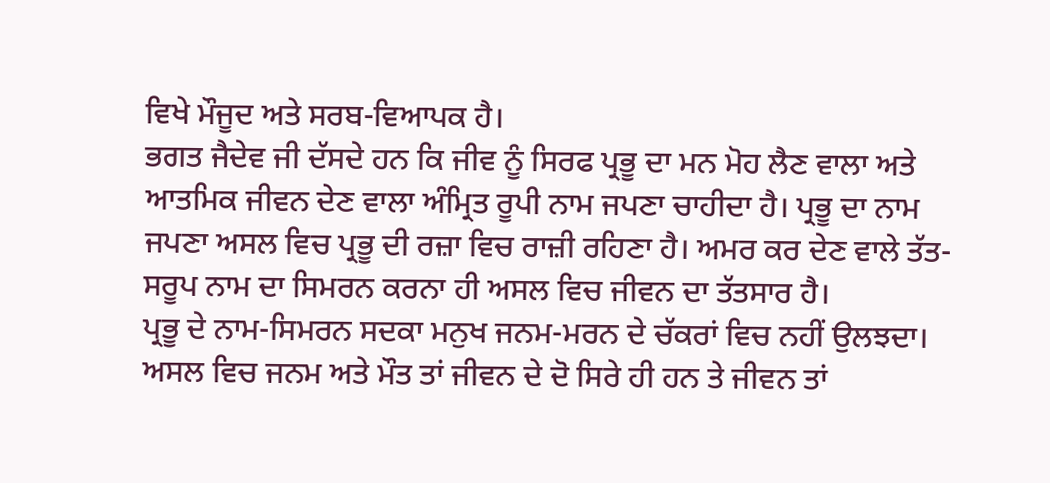ਵਿਖੇ ਮੌਜੂਦ ਅਤੇ ਸਰਬ-ਵਿਆਪਕ ਹੈ।
ਭਗਤ ਜੈਦੇਵ ਜੀ ਦੱਸਦੇ ਹਨ ਕਿ ਜੀਵ ਨੂੰ ਸਿਰਫ ਪ੍ਰਭੂ ਦਾ ਮਨ ਮੋਹ ਲੈਣ ਵਾਲਾ ਅਤੇ ਆਤਮਿਕ ਜੀਵਨ ਦੇਣ ਵਾਲਾ ਅੰਮ੍ਰਿਤ ਰੂਪੀ ਨਾਮ ਜਪਣਾ ਚਾਹੀਦਾ ਹੈ। ਪ੍ਰਭੂ ਦਾ ਨਾਮ ਜਪਣਾ ਅਸਲ ਵਿਚ ਪ੍ਰਭੂ ਦੀ ਰਜ਼ਾ ਵਿਚ ਰਾਜ਼ੀ ਰਹਿਣਾ ਹੈ। ਅਮਰ ਕਰ ਦੇਣ ਵਾਲੇ ਤੱਤ-ਸਰੂਪ ਨਾਮ ਦਾ ਸਿਮਰਨ ਕਰਨਾ ਹੀ ਅਸਲ ਵਿਚ ਜੀਵਨ ਦਾ ਤੱਤਸਾਰ ਹੈ।
ਪ੍ਰਭੂ ਦੇ ਨਾਮ-ਸਿਮਰਨ ਸਦਕਾ ਮਨੁਖ ਜਨਮ-ਮਰਨ ਦੇ ਚੱਕਰਾਂ ਵਿਚ ਨਹੀਂ ਉਲਝਦਾ। ਅਸਲ ਵਿਚ ਜਨਮ ਅਤੇ ਮੌਤ ਤਾਂ ਜੀਵਨ ਦੇ ਦੋ ਸਿਰੇ ਹੀ ਹਨ ਤੇ ਜੀਵਨ ਤਾਂ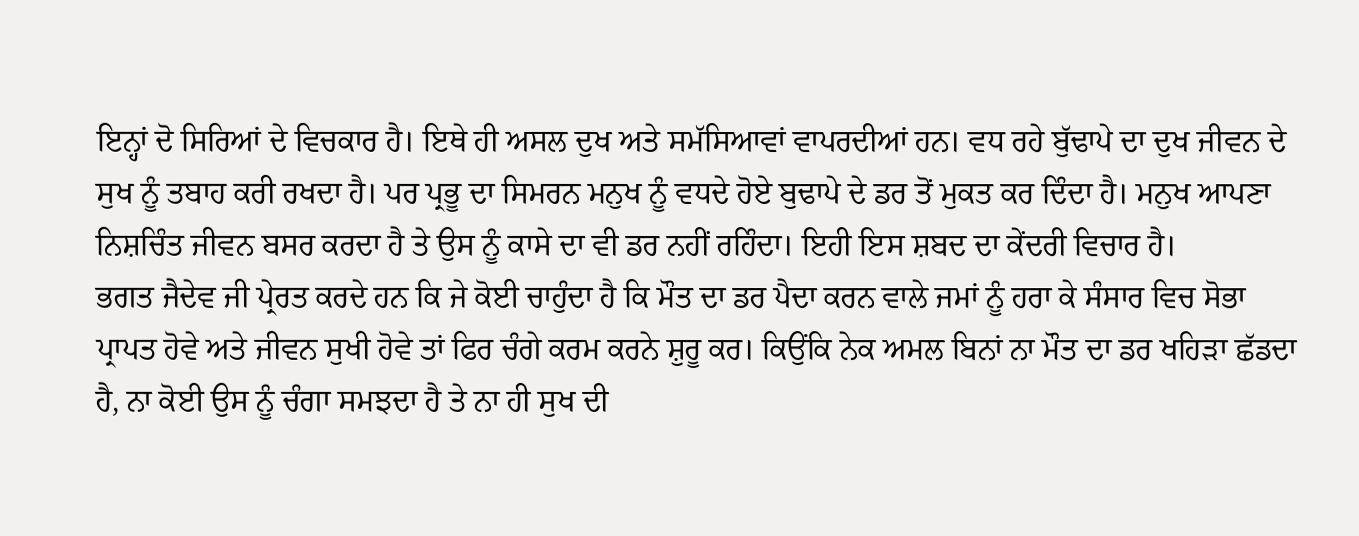ਇਨ੍ਹਾਂ ਦੋ ਸਿਰਿਆਂ ਦੇ ਵਿਚਕਾਰ ਹੈ। ਇਥੇ ਹੀ ਅਸਲ ਦੁਖ ਅਤੇ ਸਮੱਸਿਆਵਾਂ ਵਾਪਰਦੀਆਂ ਹਨ। ਵਧ ਰਹੇ ਬੁੱਢਾਪੇ ਦਾ ਦੁਖ ਜੀਵਨ ਦੇ ਸੁਖ ਨੂੰ ਤਬਾਹ ਕਰੀ ਰਖਦਾ ਹੈ। ਪਰ ਪ੍ਰਭੂ ਦਾ ਸਿਮਰਨ ਮਨੁਖ ਨੂੰ ਵਧਦੇ ਹੋਏ ਬੁਢਾਪੇ ਦੇ ਡਰ ਤੋਂ ਮੁਕਤ ਕਰ ਦਿੰਦਾ ਹੈ। ਮਨੁਖ ਆਪਣਾ ਨਿਸ਼ਚਿੰਤ ਜੀਵਨ ਬਸਰ ਕਰਦਾ ਹੈ ਤੇ ਉਸ ਨੂੰ ਕਾਸੇ ਦਾ ਵੀ ਡਰ ਨਹੀਂ ਰਹਿੰਦਾ। ਇਹੀ ਇਸ ਸ਼ਬਦ ਦਾ ਕੇਂਦਰੀ ਵਿਚਾਰ ਹੈ।
ਭਗਤ ਜੈਦੇਵ ਜੀ ਪ੍ਰੇਰਤ ਕਰਦੇ ਹਨ ਕਿ ਜੇ ਕੋਈ ਚਾਹੁੰਦਾ ਹੈ ਕਿ ਮੌਤ ਦਾ ਡਰ ਪੈਦਾ ਕਰਨ ਵਾਲੇ ਜਮਾਂ ਨੂੰ ਹਰਾ ਕੇ ਸੰਸਾਰ ਵਿਚ ਸੋਭਾ ਪ੍ਰਾਪਤ ਹੋਵੇ ਅਤੇ ਜੀਵਨ ਸੁਖੀ ਹੋਵੇ ਤਾਂ ਫਿਰ ਚੰਗੇ ਕਰਮ ਕਰਨੇ ਸ਼ੁਰੂ ਕਰ। ਕਿਉਂਕਿ ਨੇਕ ਅਮਲ ਬਿਨਾਂ ਨਾ ਮੌਤ ਦਾ ਡਰ ਖਹਿੜਾ ਛੱਡਦਾ ਹੈ, ਨਾ ਕੋਈ ਉਸ ਨੂੰ ਚੰਗਾ ਸਮਝਦਾ ਹੈ ਤੇ ਨਾ ਹੀ ਸੁਖ ਦੀ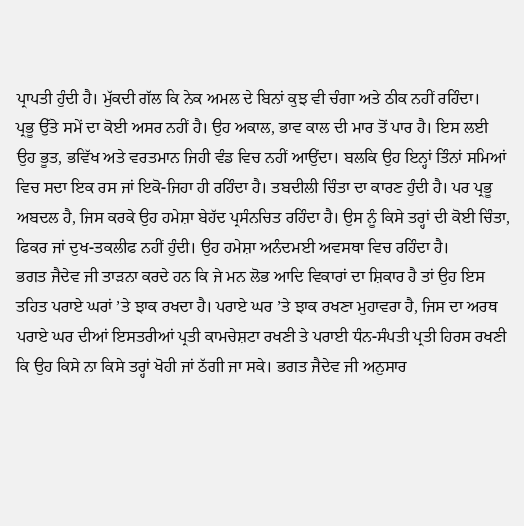ਪ੍ਰਾਪਤੀ ਹੁੰਦੀ ਹੈ। ਮੁੱਕਦੀ ਗੱਲ ਕਿ ਨੇਕ ਅਮਲ ਦੇ ਬਿਨਾਂ ਕੁਝ ਵੀ ਚੰਗਾ ਅਤੇ ਠੀਕ ਨਹੀਂ ਰਹਿੰਦਾ।
ਪ੍ਰਭੂ ਉੱਤੇ ਸਮੇਂ ਦਾ ਕੋਈ ਅਸਰ ਨਹੀਂ ਹੈ। ਉਹ ਅਕਾਲ, ਭਾਵ ਕਾਲ ਦੀ ਮਾਰ ਤੋਂ ਪਾਰ ਹੈ। ਇਸ ਲਈ ਉਹ ਭੂਤ, ਭਵਿੱਖ ਅਤੇ ਵਰਤਮਾਨ ਜਿਹੀ ਵੰਡ ਵਿਚ ਨਹੀਂ ਆਉਂਦਾ। ਬਲਕਿ ਉਹ ਇਨ੍ਹਾਂ ਤਿੰਨਾਂ ਸਮਿਆਂ ਵਿਚ ਸਦਾ ਇਕ ਰਸ ਜਾਂ ਇਕੋ-ਜਿਹਾ ਹੀ ਰਹਿੰਦਾ ਹੈ। ਤਬਦੀਲੀ ਚਿੰਤਾ ਦਾ ਕਾਰਣ ਹੁੰਦੀ ਹੈ। ਪਰ ਪ੍ਰਭੂ ਅਬਦਲ ਹੈ, ਜਿਸ ਕਰਕੇ ਉਹ ਹਮੇਸ਼ਾ ਬੇਹੱਦ ਪ੍ਰਸੰਨਚਿਤ ਰਹਿੰਦਾ ਹੈ। ਉਸ ਨੂੰ ਕਿਸੇ ਤਰ੍ਹਾਂ ਦੀ ਕੋਈ ਚਿੰਤਾ, ਫਿਕਰ ਜਾਂ ਦੁਖ-ਤਕਲੀਫ ਨਹੀਂ ਹੁੰਦੀ। ਉਹ ਹਮੇਸ਼ਾ ਅਨੰਦਮਈ ਅਵਸਥਾ ਵਿਚ ਰਹਿੰਦਾ ਹੈ।
ਭਗਤ ਜੈਦੇਵ ਜੀ ਤਾੜਨਾ ਕਰਦੇ ਹਨ ਕਿ ਜੇ ਮਨ ਲੋਭ ਆਦਿ ਵਿਕਾਰਾਂ ਦਾ ਸ਼ਿਕਾਰ ਹੈ ਤਾਂ ਉਹ ਇਸ ਤਹਿਤ ਪਰਾਏ ਘਰਾਂ ’ਤੇ ਝਾਕ ਰਖਦਾ ਹੈ। ਪਰਾਏ ਘਰ ’ਤੇ ਝਾਕ ਰਖਣਾ ਮੁਹਾਵਰਾ ਹੈ, ਜਿਸ ਦਾ ਅਰਥ ਪਰਾਏ ਘਰ ਦੀਆਂ ਇਸਤਰੀਆਂ ਪ੍ਰਤੀ ਕਾਮਚੇਸ਼ਟਾ ਰਖਣੀ ਤੇ ਪਰਾਈ ਧੰਨ-ਸੰਪਤੀ ਪ੍ਰਤੀ ਹਿਰਸ ਰਖਣੀ ਕਿ ਉਹ ਕਿਸੇ ਨਾ ਕਿਸੇ ਤਰ੍ਹਾਂ ਖੋਹੀ ਜਾਂ ਠੱਗੀ ਜਾ ਸਕੇ। ਭਗਤ ਜੈਦੇਵ ਜੀ ਅਨੁਸਾਰ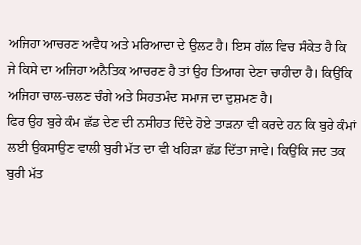ਅਜਿਹਾ ਆਚਰਣ ਅਵੈਧ ਅਤੇ ਮਰਿਆਦਾ ਦੇ ਉਲਟ ਹੈ। ਇਸ ਗੱਲ ਵਿਚ ਸੰਕੇਤ ਹੈ ਕਿ ਜੇ ਕਿਸੇ ਦਾ ਅਜਿਹਾ ਅਨੈਤਿਕ ਆਚਰਣ ਹੈ ਤਾਂ ਉਹ ਤਿਆਗ ਦੇਣਾ ਚਾਹੀਦਾ ਹੈ। ਕਿਉਂਕਿ ਅਜਿਹਾ ਚਾਲ-ਚਲਣ ਚੰਗੇ ਅਤੇ ਸਿਹਤਮੰਦ ਸਮਾਜ ਦਾ ਦੁਸ਼ਮਣ ਹੈ।
ਫਿਰ ਉਹ ਬੁਰੇ ਕੰਮ ਛੱਡ ਦੇਣ ਦੀ ਨਸੀਹਤ ਦਿੰਦੇ ਹੋਏ ਤਾੜਨਾ ਵੀ ਕਰਦੇ ਹਨ ਕਿ ਬੁਰੇ ਕੰਮਾਂ ਲਈ ਉਕਸਾਉਣ ਵਾਲੀ ਬੁਰੀ ਮੱਤ ਦਾ ਵੀ ਖਹਿੜਾ ਛੱਡ ਦਿੱਤਾ ਜਾਵੇ। ਕਿਉਂਕਿ ਜਦ ਤਕ ਬੁਰੀ ਮੱਤ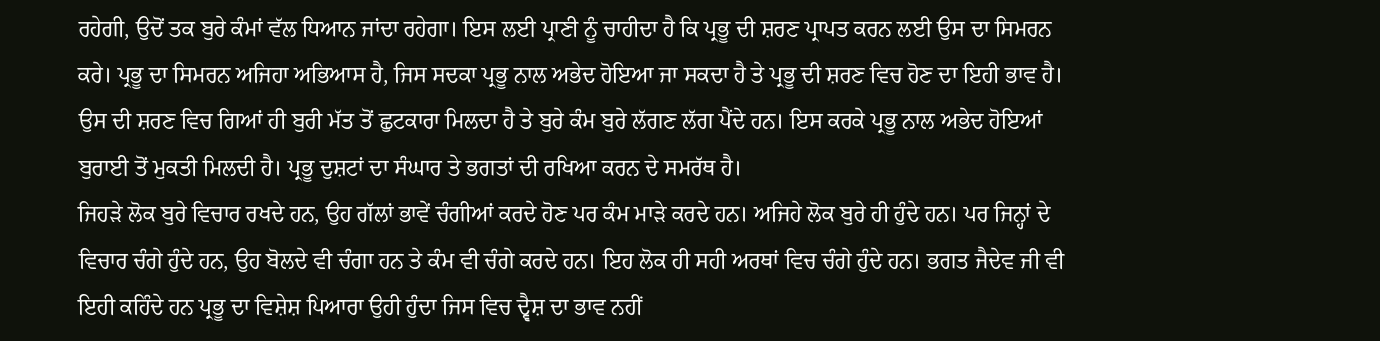ਰਹੇਗੀ, ਉਦੋਂ ਤਕ ਬੁਰੇ ਕੰਮਾਂ ਵੱਲ ਧਿਆਨ ਜਾਂਦਾ ਰਹੇਗਾ। ਇਸ ਲਈ ਪ੍ਰਾਣੀ ਨੂੰ ਚਾਹੀਦਾ ਹੈ ਕਿ ਪ੍ਰਭੂ ਦੀ ਸ਼ਰਣ ਪ੍ਰਾਪਤ ਕਰਨ ਲਈ ਉਸ ਦਾ ਸਿਮਰਨ ਕਰੇ। ਪ੍ਰਭੂ ਦਾ ਸਿਮਰਨ ਅਜਿਹਾ ਅਭਿਆਸ ਹੈ, ਜਿਸ ਸਦਕਾ ਪ੍ਰਭੂ ਨਾਲ ਅਭੇਦ ਹੋਇਆ ਜਾ ਸਕਦਾ ਹੈ ਤੇ ਪ੍ਰਭੂ ਦੀ ਸ਼ਰਣ ਵਿਚ ਹੋਣ ਦਾ ਇਹੀ ਭਾਵ ਹੈ। ਉਸ ਦੀ ਸ਼ਰਣ ਵਿਚ ਗਿਆਂ ਹੀ ਬੁਰੀ ਮੱਤ ਤੋਂ ਛੁਟਕਾਰਾ ਮਿਲਦਾ ਹੈ ਤੇ ਬੁਰੇ ਕੰਮ ਬੁਰੇ ਲੱਗਣ ਲੱਗ ਪੈਂਦੇ ਹਨ। ਇਸ ਕਰਕੇ ਪ੍ਰਭੂ ਨਾਲ ਅਭੇਦ ਹੋਇਆਂ ਬੁਰਾਈ ਤੋਂ ਮੁਕਤੀ ਮਿਲਦੀ ਹੈ। ਪ੍ਰਭੂ ਦੁਸ਼ਟਾਂ ਦਾ ਸੰਘਾਰ ਤੇ ਭਗਤਾਂ ਦੀ ਰਖਿਆ ਕਰਨ ਦੇ ਸਮਰੱਥ ਹੈ।
ਜਿਹੜੇ ਲੋਕ ਬੁਰੇ ਵਿਚਾਰ ਰਖਦੇ ਹਨ, ਉਹ ਗੱਲਾਂ ਭਾਵੇਂ ਚੰਗੀਆਂ ਕਰਦੇ ਹੋਣ ਪਰ ਕੰਮ ਮਾੜੇ ਕਰਦੇ ਹਨ। ਅਜਿਹੇ ਲੋਕ ਬੁਰੇ ਹੀ ਹੁੰਦੇ ਹਨ। ਪਰ ਜਿਨ੍ਹਾਂ ਦੇ ਵਿਚਾਰ ਚੰਗੇ ਹੁੰਦੇ ਹਨ, ਉਹ ਬੋਲਦੇ ਵੀ ਚੰਗਾ ਹਨ ਤੇ ਕੰਮ ਵੀ ਚੰਗੇ ਕਰਦੇ ਹਨ। ਇਹ ਲੋਕ ਹੀ ਸਹੀ ਅਰਥਾਂ ਵਿਚ ਚੰਗੇ ਹੁੰਦੇ ਹਨ। ਭਗਤ ਜੈਦੇਵ ਜੀ ਵੀ ਇਹੀ ਕਹਿੰਦੇ ਹਨ ਪ੍ਰਭੂ ਦਾ ਵਿਸ਼ੇਸ਼ ਪਿਆਰਾ ਉਹੀ ਹੁੰਦਾ ਜਿਸ ਵਿਚ ਦ੍ਵੈਸ਼ ਦਾ ਭਾਵ ਨਹੀਂ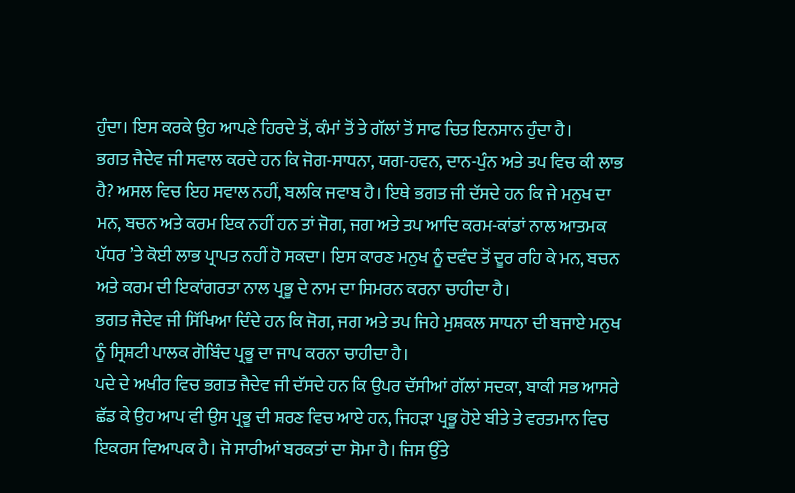ਹੁੰਦਾ। ਇਸ ਕਰਕੇ ਉਹ ਆਪਣੇ ਹਿਰਦੇ ਤੋਂ, ਕੰਮਾਂ ਤੋਂ ਤੇ ਗੱਲਾਂ ਤੋਂ ਸਾਫ ਚਿਤ ਇਨਸਾਨ ਹੁੰਦਾ ਹੈ।
ਭਗਤ ਜੈਦੇਵ ਜੀ ਸਵਾਲ ਕਰਦੇ ਹਨ ਕਿ ਜੋਗ-ਸਾਧਨਾ, ਯਗ-ਹਵਨ, ਦਾਨ-ਪੁੰਨ ਅਤੇ ਤਪ ਵਿਚ ਕੀ ਲਾਭ ਹੈ? ਅਸਲ ਵਿਚ ਇਹ ਸਵਾਲ ਨਹੀਂ, ਬਲਕਿ ਜਵਾਬ ਹੈ। ਇਥੇ ਭਗਤ ਜੀ ਦੱਸਦੇ ਹਨ ਕਿ ਜੇ ਮਨੁਖ ਦਾ ਮਨ, ਬਚਨ ਅਤੇ ਕਰਮ ਇਕ ਨਹੀਂ ਹਨ ਤਾਂ ਜੋਗ, ਜਗ ਅਤੇ ਤਪ ਆਦਿ ਕਰਮ-ਕਾਂਡਾਂ ਨਾਲ ਆਤਮਕ ਪੱਧਰ ’ਤੇ ਕੋਈ ਲਾਭ ਪ੍ਰਾਪਤ ਨਹੀਂ ਹੋ ਸਕਦਾ। ਇਸ ਕਾਰਣ ਮਨੁਖ ਨੂੰ ਦਵੰਦ ਤੋਂ ਦੂਰ ਰਹਿ ਕੇ ਮਨ, ਬਚਨ ਅਤੇ ਕਰਮ ਦੀ ਇਕਾਂਗਰਤਾ ਨਾਲ ਪ੍ਰਭੂ ਦੇ ਨਾਮ ਦਾ ਸਿਮਰਨ ਕਰਨਾ ਚਾਹੀਦਾ ਹੈ।
ਭਗਤ ਜੈਦੇਵ ਜੀ ਸਿੱਖਿਆ ਦਿੰਦੇ ਹਨ ਕਿ ਜੋਗ, ਜਗ ਅਤੇ ਤਪ ਜਿਹੇ ਮੁਸ਼ਕਲ ਸਾਧਨਾ ਦੀ ਬਜਾਏ ਮਨੁਖ ਨੂੰ ਸ੍ਰਿਸ਼ਟੀ ਪਾਲਕ ਗੋਬਿੰਦ ਪ੍ਰਭੂ ਦਾ ਜਾਪ ਕਰਨਾ ਚਾਹੀਦਾ ਹੈ।
ਪਦੇ ਦੇ ਅਖੀਰ ਵਿਚ ਭਗਤ ਜੈਦੇਵ ਜੀ ਦੱਸਦੇ ਹਨ ਕਿ ਉਪਰ ਦੱਸੀਆਂ ਗੱਲਾਂ ਸਦਕਾ, ਬਾਕੀ ਸਭ ਆਸਰੇ ਛੱਡ ਕੇ ਉਹ ਆਪ ਵੀ ਉਸ ਪ੍ਰਭੂ ਦੀ ਸ਼ਰਣ ਵਿਚ ਆਏ ਹਨ, ਜਿਹੜਾ ਪ੍ਰਭੂ ਹੋਏ ਬੀਤੇ ਤੇ ਵਰਤਮਾਨ ਵਿਚ ਇਕਰਸ ਵਿਆਪਕ ਹੈ। ਜੋ ਸਾਰੀਆਂ ਬਰਕਤਾਂ ਦਾ ਸੋਮਾ ਹੈ। ਜਿਸ ਉੱਤੇ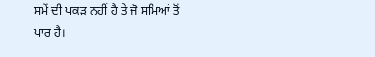ਸਮੇਂ ਦੀ ਪਕੜ ਨਹੀਂ ਹੈ ਤੇ ਜੋ ਸਮਿਆਂ ਤੋਂ ਪਾਰ ਹੈ।